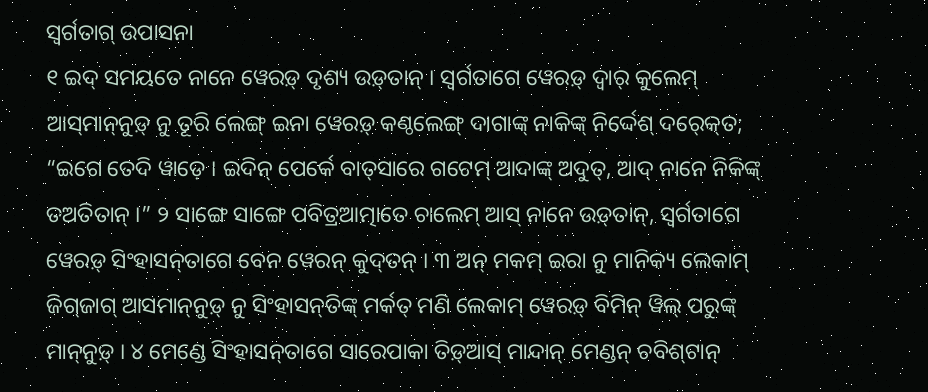ସ୍ୱର୍ଗତାଗ୍ ଉପାସନା
୧ ଇଦ୍ ସମୟତେ ନାନେ ୱେରଡ଼୍ ଦୃଶ୍ୟ ଉଡ଼୍‍ତାନ୍ । ସ୍ୱର୍ଗତାଗେ ୱେରଡ଼୍ ଦ୍ୱାର୍ କୁଲେମ୍ ଆସ୍‍ମାନ୍‍ନୁଡ଼୍ ନୁ ତୂରି ଲେଙ୍ଗ୍ ଇନା ୱେରଡ଼୍ କଣ୍ଠଲେଙ୍ଗ୍‍ ଦାଗାଙ୍କ୍ ନାକିଙ୍କ୍ ନିର୍ଦ୍ଦେଶ୍ ଦର୍‍କ୍‍ତେ; “ଇଗେ ତେଦି ୱାଡ଼େ । ଇଦିନ୍‍ ପେର୍କେ ବାତ୍‍ସାରେ ଗଟେମ୍ ଆଦାଙ୍କ୍ ଅଦୁତ୍, ଆଦ୍ ନାନେ ନିକିଙ୍କ୍ ତଅତିତାନ୍ ।” ୨ ସାଙ୍ଗେ ସାଙ୍ଗେ ପବିତ୍ରଆତ୍ମାତେ ଚାଲେମ୍‍ ଆସ୍‍ ନାନେ ଉଡ଼୍‍ତାନ୍, ସ୍ୱର୍ଗତାଗେ ୱେରଡ଼୍ ସିଂହାସନ୍‌ତାଗେ ବେନ ୱେରନ୍ କୁଦ୍‍ତନ୍ । ୩ ଅନ୍‌ ମକମ୍ ଇରା ନୁ ମାନିକ୍ୟ ଲେକାମ୍ ଜିଗ୍‍ଜାଗ୍ ଆସମାନ୍‍ନୁଡ଼୍ ନୁ ସିଂହାସନ୍‌ତିଙ୍କ୍ ମର୍କତ୍‍ ମଣି ଲେକାମ୍ ୱେରଡ଼୍ ବିମିନ୍‍ ୱିଲ୍ ପରୁଙ୍କ୍ ମାନ୍‍ନୁଡ଼୍ । ୪ ମେଣ୍ଡେ ସିଂହାସନ୍‌ତାଗେ ସାରେପାକା ତିଡ଼୍‍ଆସ୍‍ ମାନ୍ଦାନ୍ ମେଣ୍ଡନ୍ ଚବିଶ୍‍ଟାନ୍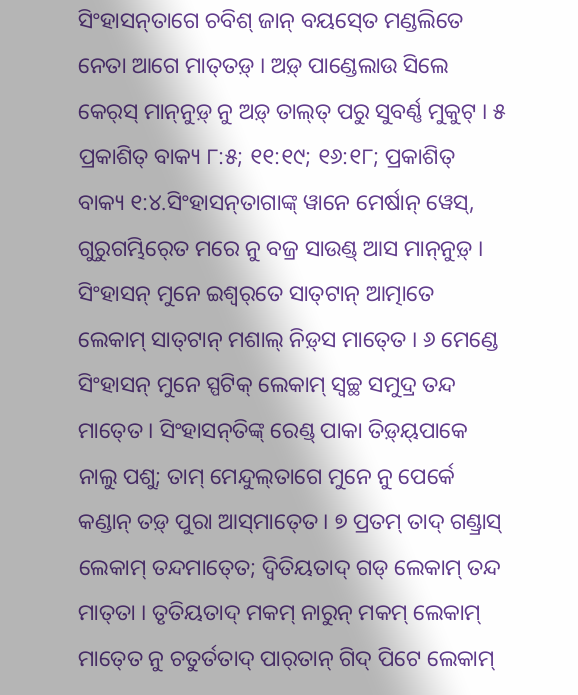ସିଂହାସନ୍‌ତାଗେ‍ ଚବିଶ୍ ଜାନ୍ ବୟସ୍‍ତେ ମଣ୍ଡଲିତେ ନେତା ଆଗେ ମାତ୍‍ତଡ଼୍ । ଅଡ଼୍‌ ପାଣ୍ଡେଲାଉ ସିଲେ କେର୍‍ସ୍‍ ମାନ୍‍ନୁଡ଼୍ ନୁ ଅଡ଼୍‌‍ ତାଲ୍‍ତ୍‍ ପରୁ ସୁବର୍ଣ୍ଣ ମୁକୁଟ୍‍ । ୫ ପ୍ରକାଶିତ୍‌ ବାକ୍ୟ ୮:୫; ୧୧:୧୯; ୧୬:୧୮; ପ୍ରକାଶିତ୍‌ ବାକ୍ୟ ୧:୪.ସିଂହାସନ୍‌ତାଗାଙ୍କ୍ ୱାନେ ମେର୍ଷାନ୍ ୱେସ୍, ଗୁରୁଗମ୍ଭିର୍‍ତେ ମରେ ନୁ ବଜ୍ର ସାଉଣ୍ଡ୍ ଆସ ମାନ୍‍ନୁଡ଼୍ । ସିଂହାସନ୍ ମୁନେ ଇଶ୍ୱର୍‌ତେ ସାତ୍‍ଟାନ୍ ଆତ୍ମାତେ ଲେକାମ୍‍ ସାତ୍‍ଟାନ୍ ମଶାଲ୍ ନିଡ଼୍‍ସ ମାତ୍‍ତେ । ୬ ମେଣ୍ଡେ ସିଂହାସନ୍ ମୁନେ ସ୍ପଟିକ୍ ଲେକାମ୍ ସ୍ୱଚ୍ଛ ସମୁଦ୍ର ତନ୍ଦ ମାତ୍‍ତେ । ସିଂହାସନ୍‌ତିଙ୍କ୍ ରେଣ୍ଡ୍‍ ପାକା ତିଡ଼୍‍ୟ୍‍ପାକେ ନାଲୁ ପଶୁ; ତାମ୍ ମେନ୍ଦୁଲ୍‍ତାଗେ ମୁନେ ନୁ ପେର୍କେ କଣ୍ଡାନ୍‍ ତଡ଼୍‍ ପୁରା ଆସ୍‍ମାତ୍‍ତେ । ୭ ପ୍ରତମ୍‌ ତାଦ୍ ଗଣ୍ଡ୍ରାସ୍‍ ଲେକାମ୍ ତନ୍ଦମାତ୍‍ତେ; ଦ୍ୱିତିୟତାଦ୍ ଗଡ୍‍ ଲେକାମ୍ ତନ୍ଦ ମାତ୍‍ତା । ତୃତିୟତାଦ୍ ମକମ୍ ନାରୁନ୍‍ ମକମ୍ ଲେକାମ୍ ମାତ୍‍ତେ ନୁ ଚତୁର୍ତତାଦ୍ ପାର୍‍ତାନ୍ ଗିଦ୍‍ ପିଟେ ଲେକାମ୍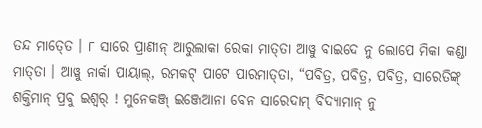ତନ୍ଦ ମାତ୍‍ତେ । ୮ ସାରେ ପ୍ରାଣୀନ୍ ଆରୁଲାକା ରେକା ମାତ୍‍ତା ଆୱୁ ବାଇଦେ ନୁ ଲୋପେ ମିକା କଣ୍ଡା ମାତ୍‍ତା । ଆୱୁ ନାର୍କା ପାୟାଲ୍, ରମକଟ୍ ପାଟେ ପାରମାତ୍‍ତା, “ପବିତ୍ର, ପବିତ୍ର, ପବିତ୍ର, ସାରେତିଙ୍କ୍ ଶକ୍ତିମାନ୍ ପ୍ରବୁ ଇଶ୍ୱର୍‍ ! ମୁନେକଞ୍ଜ୍ ଇଞ୍ଜେଆନା ବେନ ସାରେଦାମ୍‍ ବିଦ୍ୟାମାନ୍ ନୁ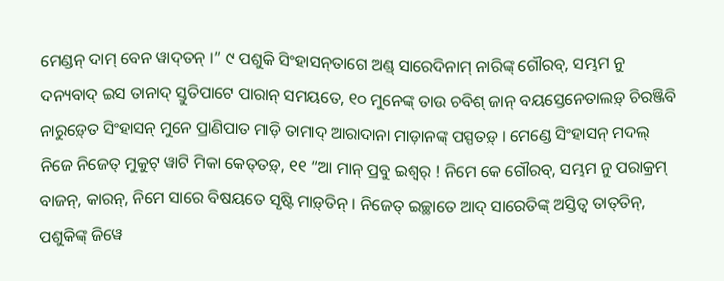ମେଣ୍ଡନ୍ ଦାମ୍ ବେନ ୱାଦ୍‍ତନ୍ ।” ୯ ପଶୁକି ସିଂହାସନ୍‌ତାଗେ ଅଣ୍ଡ୍‌ ସାରେଦିନାମ୍‍ ନାରିଙ୍କ୍ ଗୌରବ୍, ସମ୍ଭମ ନୁ ଦନ୍ୟବାଦ୍ ଇସ ତାନାଦ୍ ସ୍ତୁତିପାଟେ ପାରାନ୍ ସମୟତେ, ୧୦ ମୁନେଙ୍କ୍ ତାଉ ଚବିଶ୍‍ ଜାନ୍ ବୟସ୍ତେନେତାଲଡ଼୍ ଚିରଞ୍ଜିବି ନାରୁଡ଼୍‍ତେ ସିଂହାସନ୍ ମୁନେ ପ୍ରାଣିପାତ ମାଡ଼ି ତାମାଦ୍ ଆରାଦାନା ମାଡ଼ାନଙ୍କ୍ ପସ୍ପତଡ଼୍ । ମେଣ୍ଡେ ସିଂହାସନ୍ ମଦଲ୍ ନିଜେ ନିଜେତ୍ ମୁକୁଟ୍‍ ୱାଟି ମିକା କେତ୍‍ତଡ଼୍‍, ୧୧ “ଆ ମାନ୍‍ ପ୍ରବୁ ଇଶ୍ୱର୍‍ ! ନିମେ କେ ଗୌରବ୍, ସମ୍ଭମ ନୁ ପରାକ୍ରମ୍ ବାଜନ୍, କାରନ୍‍, ନିମେ ସାରେ ବିଷୟତେ ସୃଷ୍ଟି ମାଡ଼୍‍ତିନ୍ । ନିଜେତ୍‍ ଇଚ୍ଛାତେ ଆଦ୍‍ ସାରେତିଙ୍କ୍ ଅସ୍ତିତ୍ୱ ତାତ୍‍ତିନ୍, ପଶୁକିଙ୍କ୍ ଜିୱେ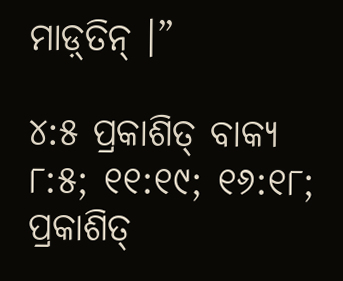ମାଡ଼୍‍ତିନ୍ ।”

୪:୫ ପ୍ରକାଶିତ୍‌ ବାକ୍ୟ ୮:୫; ୧୧:୧୯; ୧୬:୧୮; ପ୍ରକାଶିତ୍‌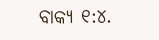ବାକ୍ୟ ୧:୪.